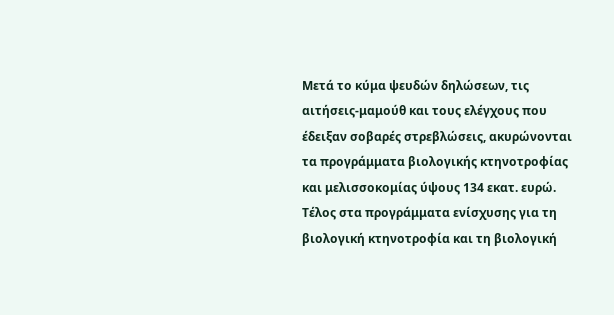Μετά το κύμα ψευδών δηλώσεων, τις αιτήσεις-μαμούθ και τους ελέγχους που έδειξαν σοβαρές στρεβλώσεις, ακυρώνονται τα προγράμματα βιολογικής κτηνοτροφίας και μελισσοκομίας ύψους 134 εκατ. ευρώ.
Τέλος στα προγράμματα ενίσχυσης για τη βιολογική κτηνοτροφία και τη βιολογική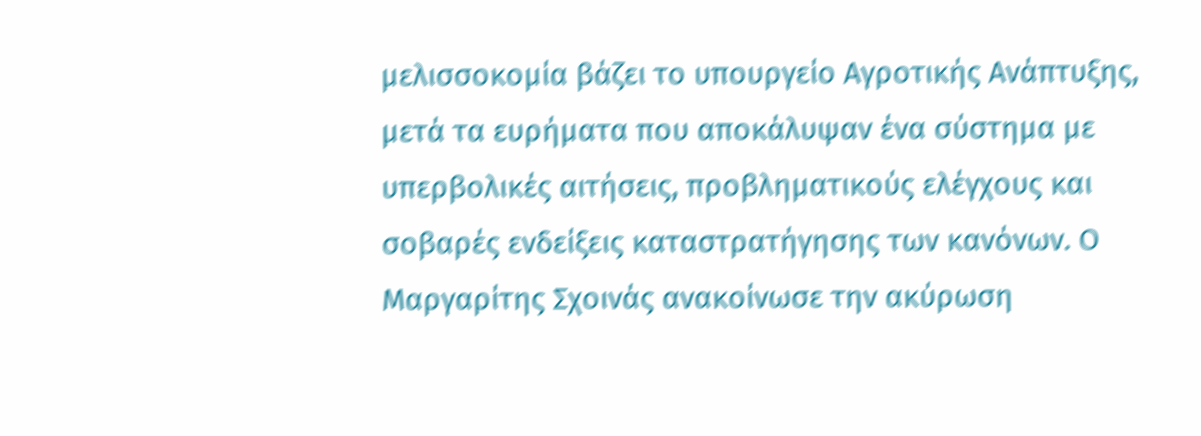μελισσοκομία βάζει το υπουργείο Αγροτικής Ανάπτυξης, μετά τα ευρήματα που αποκάλυψαν ένα σύστημα με υπερβολικές αιτήσεις, προβληματικούς ελέγχους και σοβαρές ενδείξεις καταστρατήγησης των κανόνων. Ο Μαργαρίτης Σχοινάς ανακοίνωσε την ακύρωση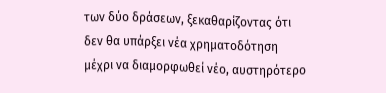των δύο δράσεων, ξεκαθαρίζοντας ότι δεν θα υπάρξει νέα χρηματοδότηση μέχρι να διαμορφωθεί νέο, αυστηρότερο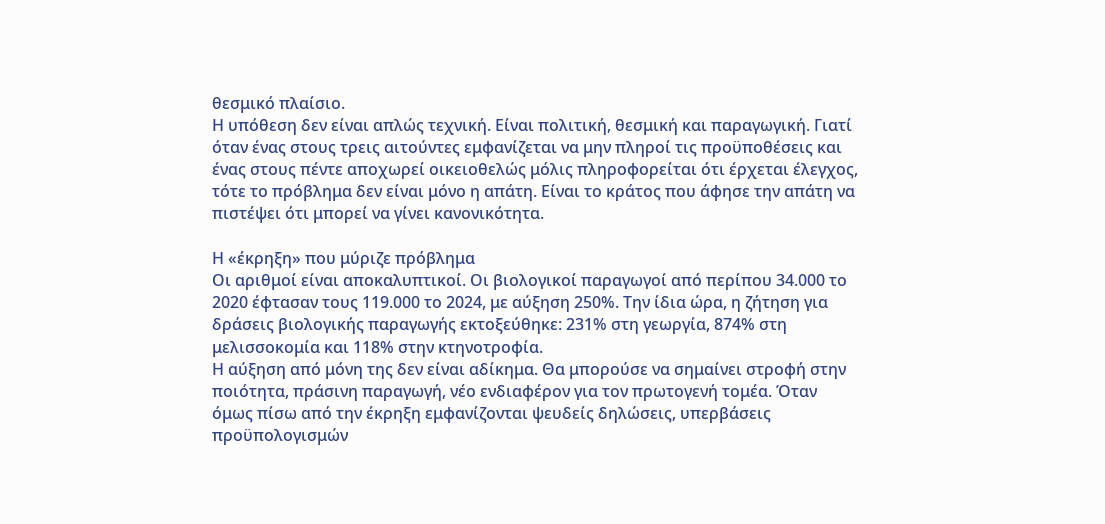θεσμικό πλαίσιο.
Η υπόθεση δεν είναι απλώς τεχνική. Είναι πολιτική, θεσμική και παραγωγική. Γιατί όταν ένας στους τρεις αιτούντες εμφανίζεται να μην πληροί τις προϋποθέσεις και ένας στους πέντε αποχωρεί οικειοθελώς μόλις πληροφορείται ότι έρχεται έλεγχος, τότε το πρόβλημα δεν είναι μόνο η απάτη. Είναι το κράτος που άφησε την απάτη να πιστέψει ότι μπορεί να γίνει κανονικότητα.

Η «έκρηξη» που μύριζε πρόβλημα
Οι αριθμοί είναι αποκαλυπτικοί. Οι βιολογικοί παραγωγοί από περίπου 34.000 το 2020 έφτασαν τους 119.000 το 2024, με αύξηση 250%. Την ίδια ώρα, η ζήτηση για δράσεις βιολογικής παραγωγής εκτοξεύθηκε: 231% στη γεωργία, 874% στη μελισσοκομία και 118% στην κτηνοτροφία.
Η αύξηση από μόνη της δεν είναι αδίκημα. Θα μπορούσε να σημαίνει στροφή στην ποιότητα, πράσινη παραγωγή, νέο ενδιαφέρον για τον πρωτογενή τομέα. Όταν όμως πίσω από την έκρηξη εμφανίζονται ψευδείς δηλώσεις, υπερβάσεις προϋπολογισμών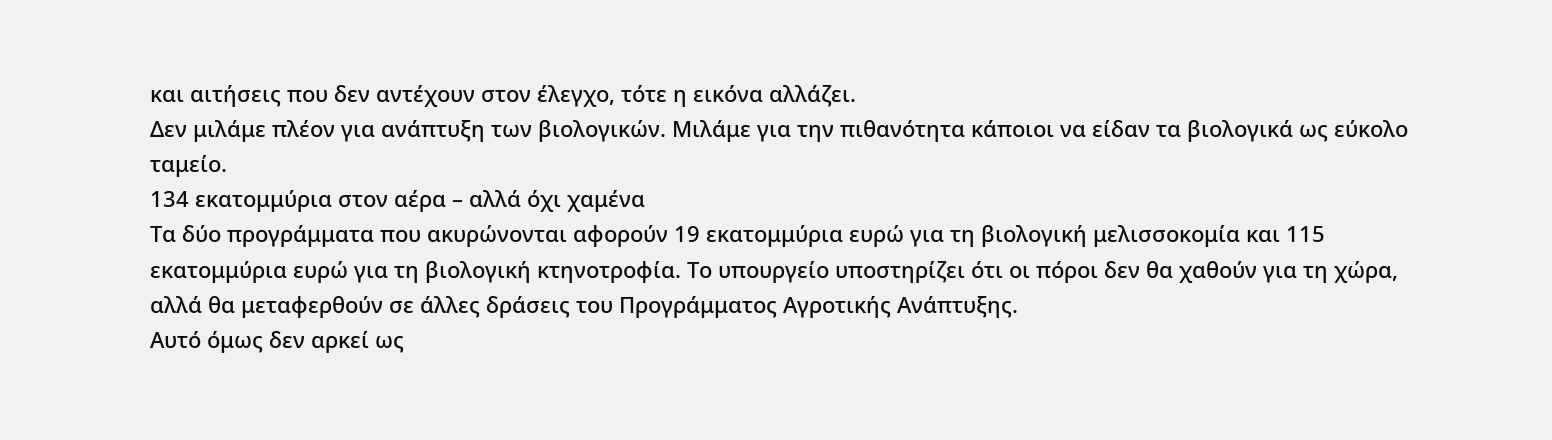και αιτήσεις που δεν αντέχουν στον έλεγχο, τότε η εικόνα αλλάζει.
Δεν μιλάμε πλέον για ανάπτυξη των βιολογικών. Μιλάμε για την πιθανότητα κάποιοι να είδαν τα βιολογικά ως εύκολο ταμείο.
134 εκατομμύρια στον αέρα – αλλά όχι χαμένα
Τα δύο προγράμματα που ακυρώνονται αφορούν 19 εκατομμύρια ευρώ για τη βιολογική μελισσοκομία και 115 εκατομμύρια ευρώ για τη βιολογική κτηνοτροφία. Το υπουργείο υποστηρίζει ότι οι πόροι δεν θα χαθούν για τη χώρα, αλλά θα μεταφερθούν σε άλλες δράσεις του Προγράμματος Αγροτικής Ανάπτυξης.
Αυτό όμως δεν αρκεί ως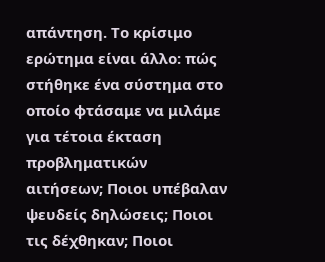απάντηση. Το κρίσιμο ερώτημα είναι άλλο: πώς στήθηκε ένα σύστημα στο οποίο φτάσαμε να μιλάμε για τέτοια έκταση προβληματικών αιτήσεων; Ποιοι υπέβαλαν ψευδείς δηλώσεις; Ποιοι τις δέχθηκαν; Ποιοι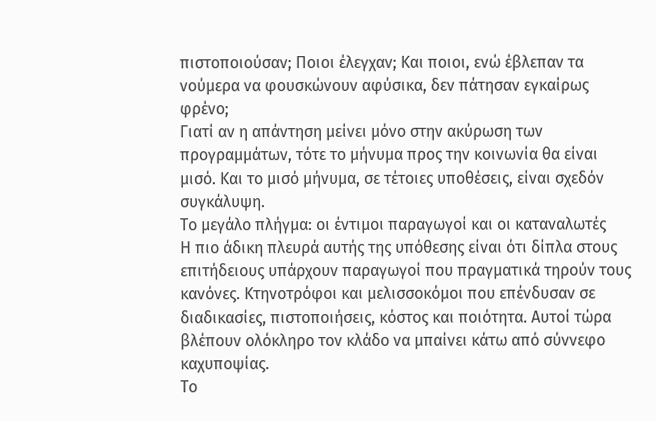πιστοποιούσαν; Ποιοι έλεγχαν; Και ποιοι, ενώ έβλεπαν τα νούμερα να φουσκώνουν αφύσικα, δεν πάτησαν εγκαίρως φρένο;
Γιατί αν η απάντηση μείνει μόνο στην ακύρωση των προγραμμάτων, τότε το μήνυμα προς την κοινωνία θα είναι μισό. Και το μισό μήνυμα, σε τέτοιες υποθέσεις, είναι σχεδόν συγκάλυψη.
Το μεγάλο πλήγμα: οι έντιμοι παραγωγοί και οι καταναλωτές
Η πιο άδικη πλευρά αυτής της υπόθεσης είναι ότι δίπλα στους επιτήδειους υπάρχουν παραγωγοί που πραγματικά τηρούν τους κανόνες. Κτηνοτρόφοι και μελισσοκόμοι που επένδυσαν σε διαδικασίες, πιστοποιήσεις, κόστος και ποιότητα. Αυτοί τώρα βλέπουν ολόκληρο τον κλάδο να μπαίνει κάτω από σύννεφο καχυποψίας.
Το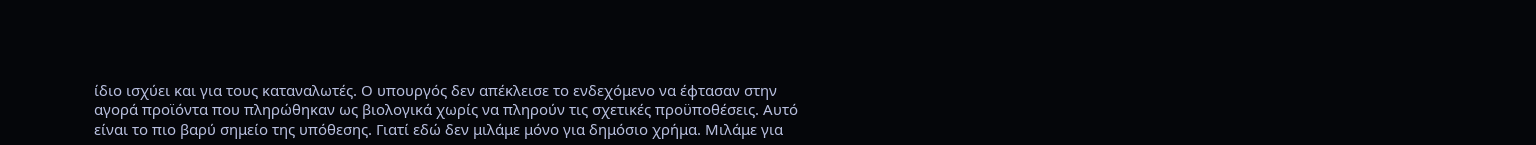ίδιο ισχύει και για τους καταναλωτές. Ο υπουργός δεν απέκλεισε το ενδεχόμενο να έφτασαν στην αγορά προϊόντα που πληρώθηκαν ως βιολογικά χωρίς να πληρούν τις σχετικές προϋποθέσεις. Αυτό είναι το πιο βαρύ σημείο της υπόθεσης. Γιατί εδώ δεν μιλάμε μόνο για δημόσιο χρήμα. Μιλάμε για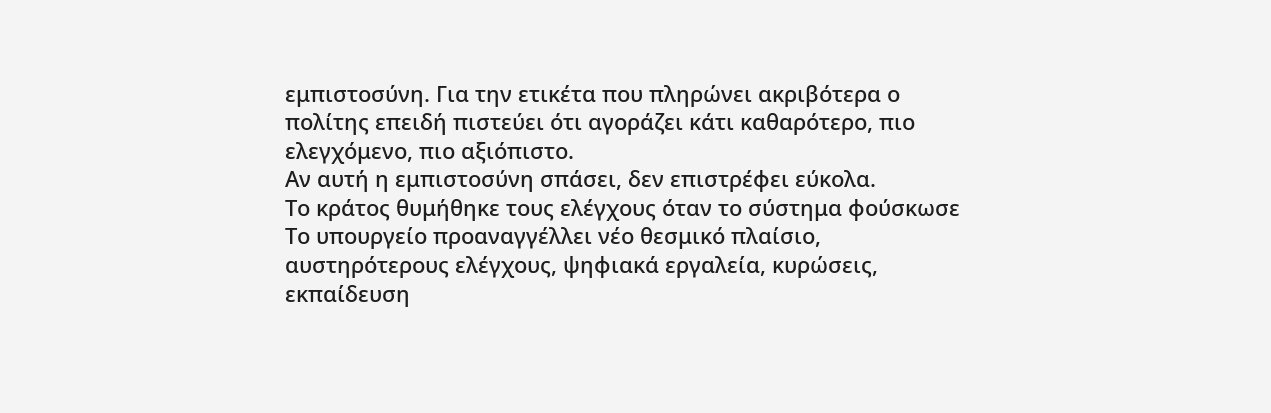εμπιστοσύνη. Για την ετικέτα που πληρώνει ακριβότερα ο πολίτης επειδή πιστεύει ότι αγοράζει κάτι καθαρότερο, πιο ελεγχόμενο, πιο αξιόπιστο.
Αν αυτή η εμπιστοσύνη σπάσει, δεν επιστρέφει εύκολα.
Το κράτος θυμήθηκε τους ελέγχους όταν το σύστημα φούσκωσε
Το υπουργείο προαναγγέλλει νέο θεσμικό πλαίσιο, αυστηρότερους ελέγχους, ψηφιακά εργαλεία, κυρώσεις, εκπαίδευση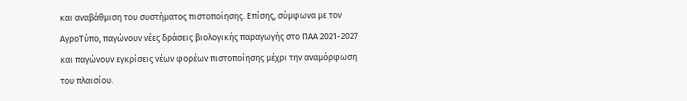και αναβάθμιση του συστήματος πιστοποίησης. Επίσης, σύμφωνα με τον ΑγροΤύπο, παγώνουν νέες δράσεις βιολογικής παραγωγής στο ΠΑΑ 2021-2027 και παγώνουν εγκρίσεις νέων φορέων πιστοποίησης μέχρι την αναμόρφωση του πλαισίου.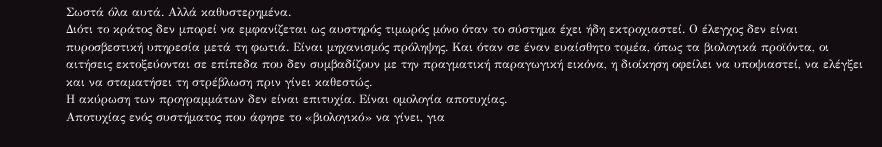Σωστά όλα αυτά. Αλλά καθυστερημένα.
Διότι το κράτος δεν μπορεί να εμφανίζεται ως αυστηρός τιμωρός μόνο όταν το σύστημα έχει ήδη εκτροχιαστεί. Ο έλεγχος δεν είναι πυροσβεστική υπηρεσία μετά τη φωτιά. Είναι μηχανισμός πρόληψης. Και όταν σε έναν ευαίσθητο τομέα, όπως τα βιολογικά προϊόντα, οι αιτήσεις εκτοξεύονται σε επίπεδα που δεν συμβαδίζουν με την πραγματική παραγωγική εικόνα, η διοίκηση οφείλει να υποψιαστεί, να ελέγξει και να σταματήσει τη στρέβλωση πριν γίνει καθεστώς.
Η ακύρωση των προγραμμάτων δεν είναι επιτυχία. Είναι ομολογία αποτυχίας.
Αποτυχίας ενός συστήματος που άφησε το «βιολογικό» να γίνει, για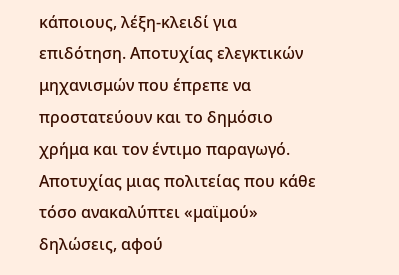κάποιους, λέξη-κλειδί για επιδότηση. Αποτυχίας ελεγκτικών μηχανισμών που έπρεπε να προστατεύουν και το δημόσιο χρήμα και τον έντιμο παραγωγό. Αποτυχίας μιας πολιτείας που κάθε τόσο ανακαλύπτει «μαϊμού» δηλώσεις, αφού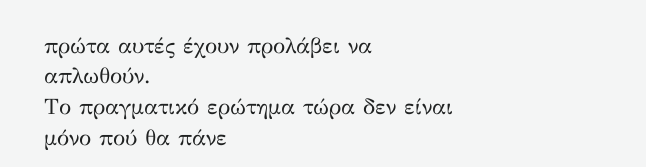πρώτα αυτές έχουν προλάβει να απλωθούν.
Το πραγματικό ερώτημα τώρα δεν είναι μόνο πού θα πάνε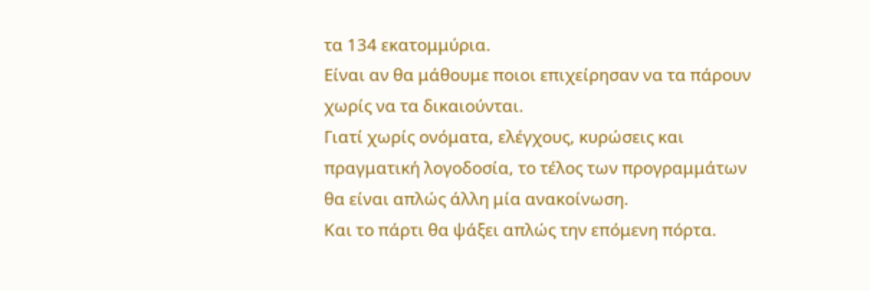τα 134 εκατομμύρια.
Είναι αν θα μάθουμε ποιοι επιχείρησαν να τα πάρουν χωρίς να τα δικαιούνται.
Γιατί χωρίς ονόματα, ελέγχους, κυρώσεις και πραγματική λογοδοσία, το τέλος των προγραμμάτων θα είναι απλώς άλλη μία ανακοίνωση.
Και το πάρτι θα ψάξει απλώς την επόμενη πόρτα.